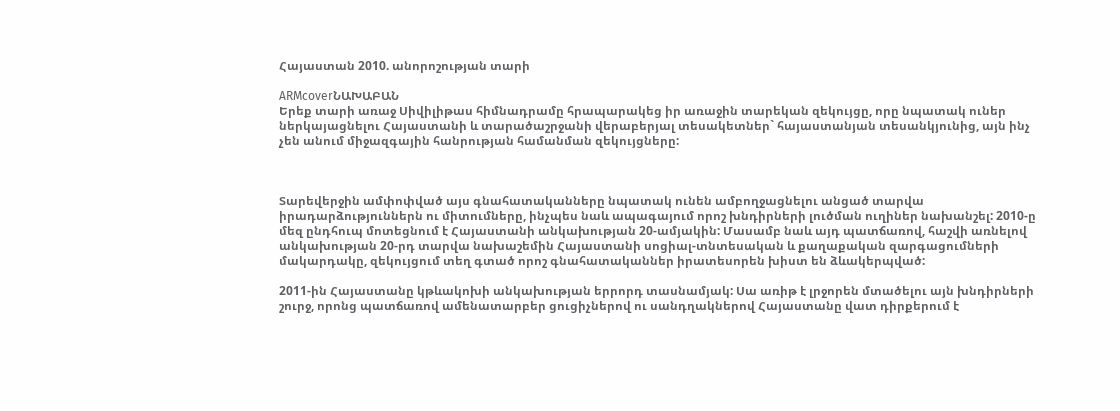Հայաստան 2010. անորոշության տարի

ARMcoverՆԱԽԱԲԱՆ
Երեք տարի առաջ Սիվիլիթաս հիմնադրամը հրապարակեց իր առաջին տարեկան զեկույցը, որը նպատակ ուներ ներկայացնելու Հայաստանի և տարածաշրջանի վերաբերյալ տեսակետներ` հայաստանյան տեսանկյունից, այն ինչ չեն անում միջազգային հանրության համանման զեկույցները:



Տարեվերջին ամփոփված այս գնահատականները նպատակ ունեն ամբողջացնելու անցած տարվա իրադարձություններն ու միտումները, ինչպես նաև ապագայում որոշ խնդիրների լուծման ուղիներ նախանշել: 2010-ը մեզ ընդհուպ մոտեցնում է Հայաստանի անկախության 20-ամյակին: Մասամբ նաև այդ պատճառով, հաշվի առնելով անկախության 20-րդ տարվա նախաշեմին Հայաստանի սոցիալ-տնտեսական և քաղաքական զարգացումների մակարդակը, զեկույցում տեղ գտած որոշ գնահատականներ իրատեսորեն խիստ են ձևակերպված:

2011-ին Հայաստանը կթևակոխի անկախության երրորդ տասնամյակ: Սա առիթ է լրջորեն մտածելու այն խնդիրների շուրջ, որոնց պատճառով ամենատարբեր ցուցիչներով ու սանդղակներով Հայաստանը վատ դիրքերում է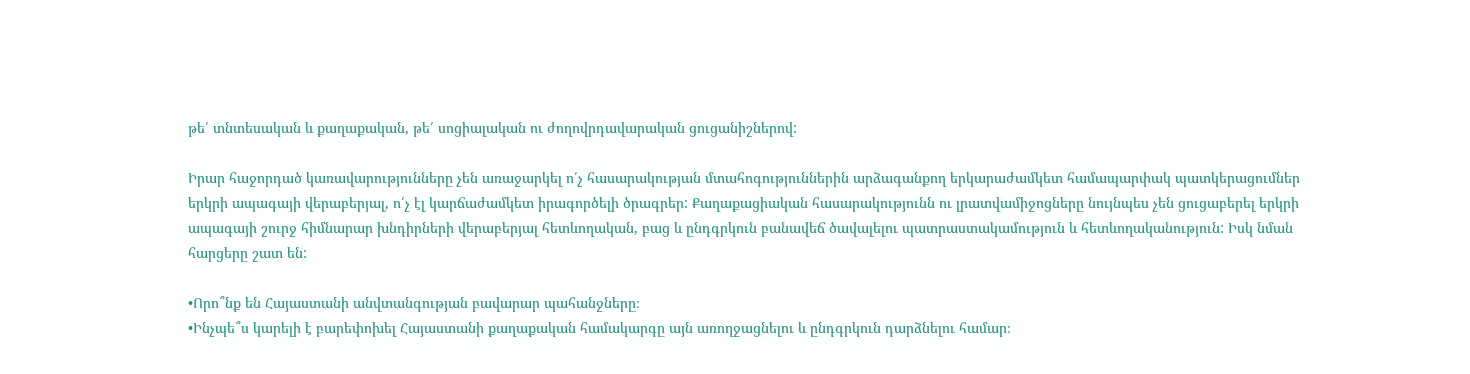թե՛ տնտեսական և քաղաքական, թե՛ սոցիալական ու ժողովրդավարական ցուցանիշներով:

Իրար հաջորդած կառավարությունները չեն առաջարկել ո՛չ հասարակության մտահոգություններին արձագանքող երկարաժամկետ համապարփակ պատկերացումներ երկրի ապագայի վերաբերյալ, ո՛չ էլ կարճաժամկետ իրագործելի ծրագրեր: Քաղաքացիական հասարակությունն ու լրատվամիջոցները նույնպես չեն ցուցաբերել երկրի ապագայի շուրջ հիմնարար խնդիրների վերաբերյալ հետևողական, բաց և ընդգրկուն բանավեճ ծավալելու պատրաստակամություն և հետևողականություն: Իսկ նման հարցերը շատ են:

•Որո՞նք են Հայաստանի անվտանգության բավարար պահանջները։
•Ինչպե՞ս կարելի է բարեփոխել Հայաստանի քաղաքական համակարգը այն առողջացնելու և ընդգրկուն դարձնելու համար։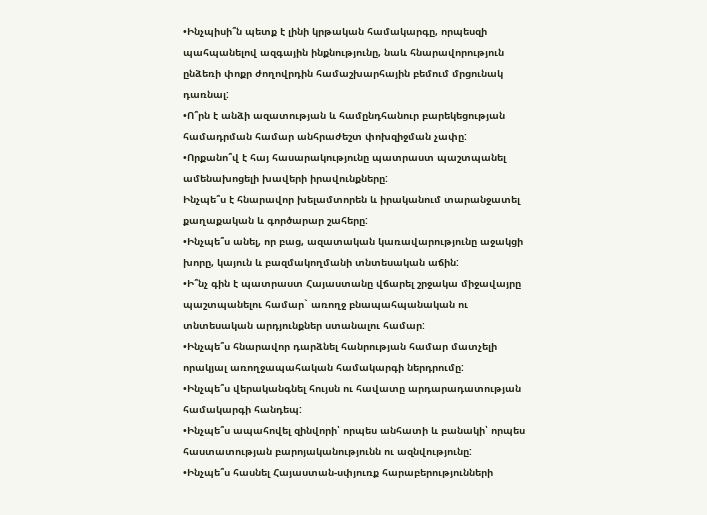•Ինչպիսի՞ն պետք է լինի կրթական համակարգը, որպեսզի պահպանելով ազգային ինքնությունը, նաև հնարավորություն ընձեռի փոքր ժողովրդին համաշխարհային բեմում մրցունակ դառնալ:
•Ո՞րն է անձի ազատության և համընդհանուր բարեկեցության համադրման համար անհրաժեշտ փոխզիջման չափը:
•Որքանո՞վ է հայ հասարակությունը պատրաստ պաշտպանել ամենախոցելի խավերի իրավունքները:
Ինչպե՞ս է հնարավոր խելամտորեն և իրականում տարանջատել քաղաքական և գործարար շահերը:
•Ինչպե՞ս անել, որ բաց, ազատական կառավարությունը աջակցի խորը, կայուն և բազմակողմանի տնտեսական աճին:
•Ի՞նչ գին է պատրաստ Հայաստանը վճարել շրջակա միջավայրը պաշտպանելու համար` առողջ բնապահպանական ու տնտեսական արդյունքներ ստանալու համար:
•Ինչպե՞ս հնարավոր դարձնել հանրության համար մատչելի որակյալ առողջապահական համակարգի ներդրումը:
•Ինչպե՞ս վերականգնել հույսն ու հավատը արդարադատության համակարգի հանդեպ:
•Ինչպե՞ս ապահովել զինվորի՝ որպես անհատի և բանակի՝ որպես հաստատության բարոյականությունն ու ազնվությունը:
•Ինչպե՞ս հասնել Հայաստան-սփյուռք հարաբերությունների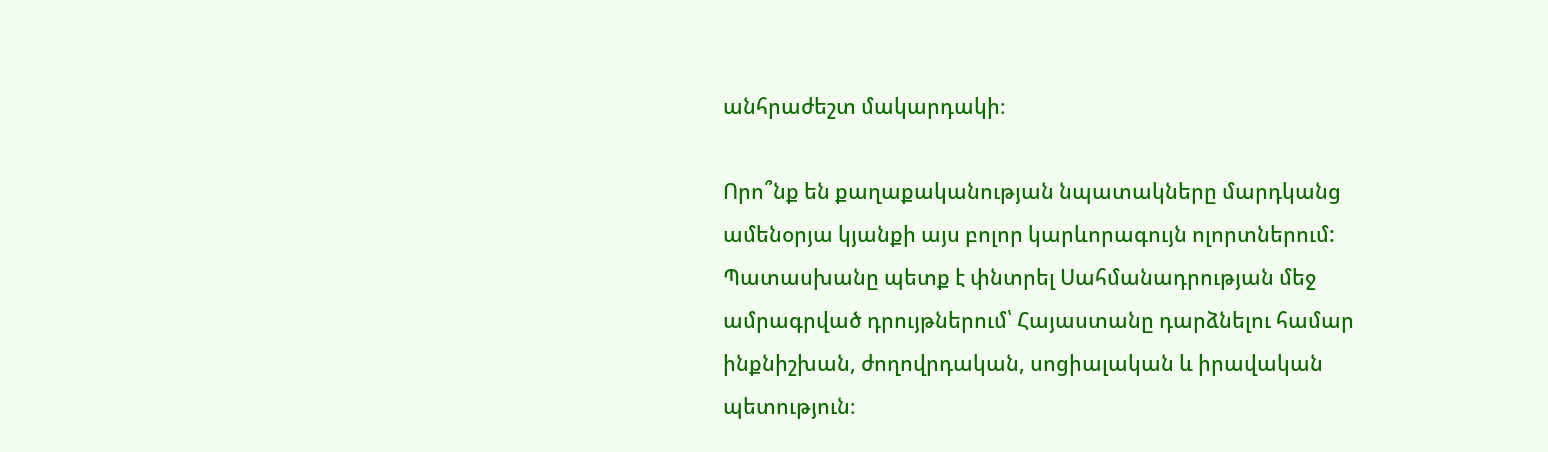անհրաժեշտ մակարդակի։

Որո՞նք են քաղաքականության նպատակները մարդկանց ամենօրյա կյանքի այս բոլոր կարևորագույն ոլորտներում: Պատասխանը պետք է փնտրել Սահմանադրության մեջ ամրագրված դրույթներում՝ Հայաստանը դարձնելու համար ինքնիշխան, ժողովրդական, սոցիալական և իրավական պետություն։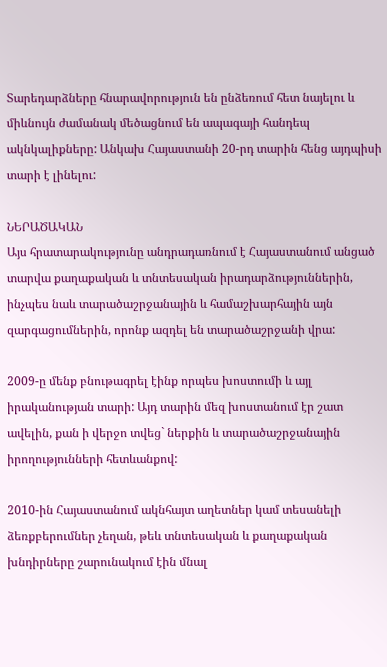Տարեդարձները հնարավորություն են ընձեռում հետ նայելու և միևնույն ժամանակ մեծացնում են ապագայի հանդեպ ակնկալիքները: Անկախ Հայաստանի 20-րդ տարին հենց այդպիսի տարի է լինելու:

ՆԵՐԱԾԱԿԱՆ
Այս հրատարակությունը անդրադառնում է Հայաստանում անցած տարվա քաղաքական և տնտեսական իրադարձություններին, ինչպես նաև տարածաշրջանային և համաշխարհային այն զարգացումներին, որոնք ազդել են տարածաշրջանի վրա:

2009-ը մենք բնութագրել էինք որպես խոստումի և այլ իրականության տարի: Այդ տարին մեզ խոստանում էր շատ ավելին, քան ի վերջո տվեց` ներքին և տարածաշրջանային իրողությունների հետևանքով:

2010-ին Հայաստանում ակնհայտ աղետներ կամ տեսանելի ձեռքբերումներ չեղան, թեև տնտեսական և քաղաքական խնդիրները շարունակում էին մնալ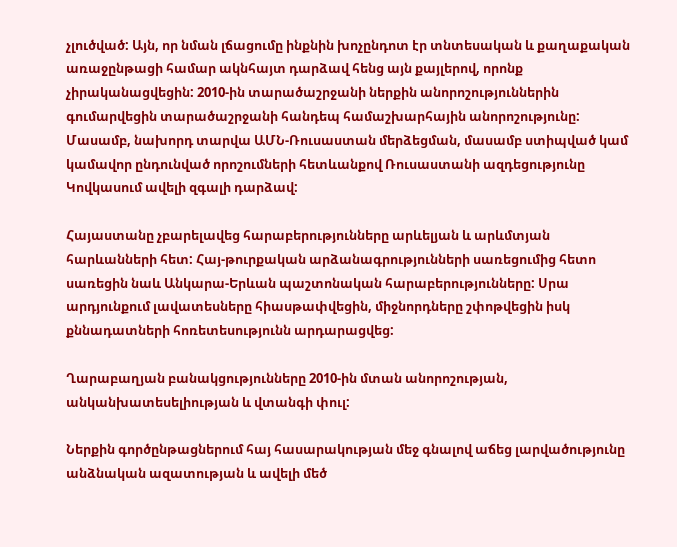չլուծված: Այն, որ նման լճացումը ինքնին խոչընդոտ էր տնտեսական և քաղաքական առաջընթացի համար ակնհայտ դարձավ հենց այն քայլերով, որոնք չիրականացվեցին: 2010-ին տարածաշրջանի ներքին անորոշություններին գումարվեցին տարածաշրջանի հանդեպ համաշխարհային անորոշությունը: Մասամբ, նախորդ տարվա ԱՄՆ-Ռուսաստան մերձեցման, մասամբ ստիպված կամ կամավոր ընդունված որոշումների հետևանքով Ռուսաստանի ազդեցությունը Կովկասում ավելի զգալի դարձավ:

Հայաստանը չբարելավեց հարաբերությունները արևելյան և արևմտյան հարևանների հետ: Հայ-թուրքական արձանագրությունների սառեցումից հետո սառեցին նաև Անկարա-Երևան պաշտոնական հարաբերությունները: Սրա արդյունքում լավատեսները հիասթափվեցին, միջնորդները շփոթվեցին իսկ քննադատների հոռետեսությունն արդարացվեց:

Ղարաբաղյան բանակցությունները 2010-ին մտան անորոշության, անկանխատեսելիության և վտանգի փուլ:

Ներքին գործընթացներում հայ հասարակության մեջ գնալով աճեց լարվածությունը անձնական ազատության և ավելի մեծ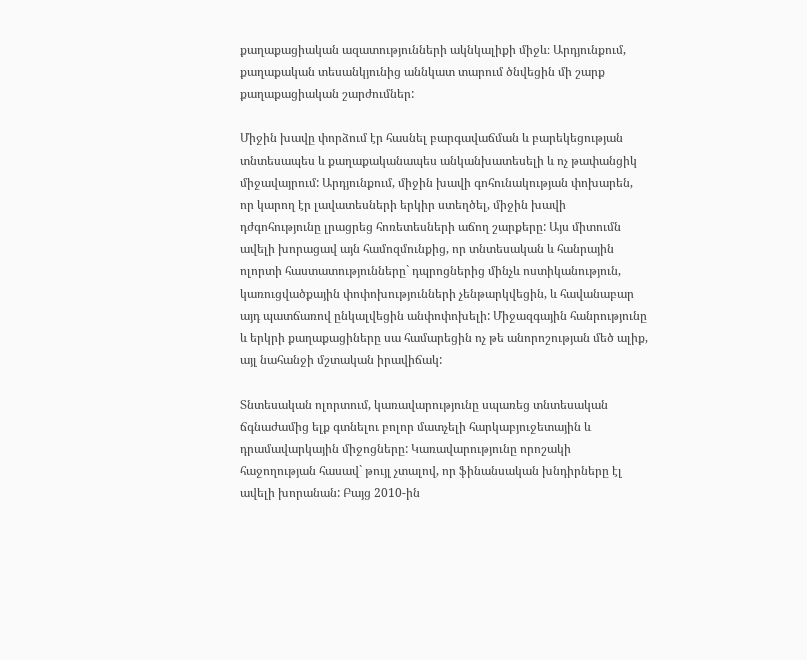քաղաքացիական ազատությունների ակնկալիքի միջև։ Արդյունքում, քաղաքական տեսանկյունից աննկատ տարում ծնվեցին մի շարք քաղաքացիական շարժումներ:

Միջին խավը փորձում էր հասնել բարգավաճման և բարեկեցության տնտեսապես և քաղաքականապես անկանխատեսելի և ոչ թափանցիկ միջավայրում: Արդյունքում, միջին խավի գոհունակության փոխարեն, որ կարող էր լավատեսների երկիր ստեղծել, միջին խավի դժգոհությունը լրացրեց հոռետեսների աճող շարքերը: Այս միտումն ավելի խորացավ այն համոզմունքից, որ տնտեսական և հանրային ոլորտի հաստատությունները` դպրոցներից մինչև ոստիկանություն, կառուցվածքային փոփոխությունների չենթարկվեցին, և հավանաբար այդ պատճառով ընկալվեցին անփոփոխելի: Միջազգային հանրությունը և երկրի քաղաքացիները սա համարեցին ոչ թե անորոշության մեծ ալիք, այլ նահանջի մշտական իրավիճակ:

Տնտեսական ոլորտում, կառավարությունը սպառեց տնտեսական ճգնաժամից ելք գտնելու բոլոր մատչելի հարկաբյուջետային և դրամավարկային միջոցները: Կառավարությունը որոշակի հաջողության հասավ` թույլ չտալով, որ ֆինանսական խնդիրները էլ ավելի խորանան: Բայց 2010-ին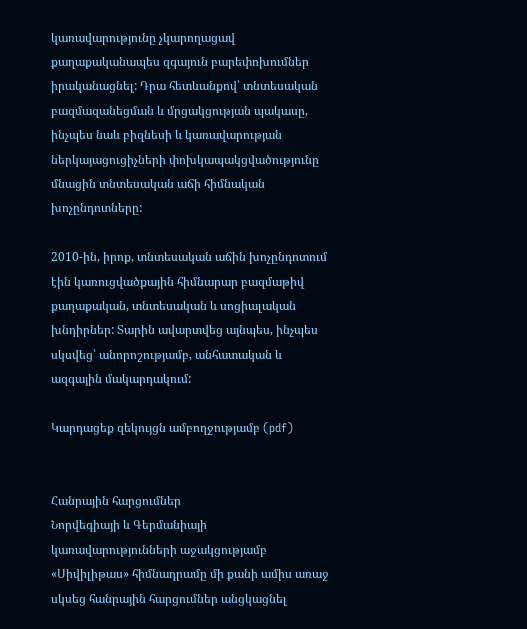կառավարությունը չկարողացավ քաղաքականապես զգայուն բարեփոխումներ իրականացնել: Դրա հետևանքով՝ տնտեսական բազմազանեցման և մրցակցության պակասը, ինչպես նաև բիզնեսի և կառավարության ներկայացուցիչների փոխկապակցվածությունը մնացին տնտեսական աճի հիմնական խոչընդոտները:

2010-ին, իրոք, տնտեսական աճին խոչընդոտում էին կառուցվածքային հիմնարար բազմաթիվ քաղաքական, տնտեսական և սոցիալական խնդիրներ: Տարին ավարտվեց այնպես, ինչպես սկսվեց՝ անորոշությամբ, անհատական և ազգային մակարդակում:

Կարդացեք զեկույցն ամբողջությամբ (pdf)


Հանրային հարցումներ
Նորվեգիայի և Գերմանիայի կառավարությունների աջակցությամբ «Սիվիլիթաս» հիմնադրամը մի քանի ամիս առաջ սկսեց հանրային հարցումներ անցկացնել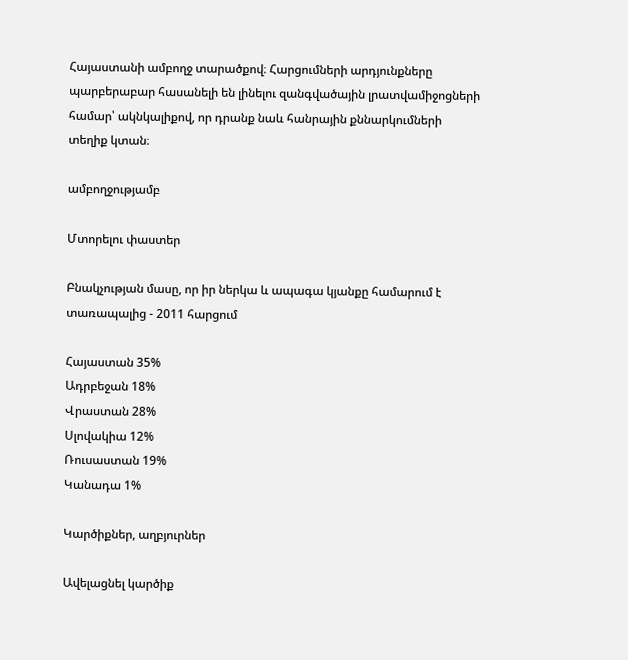Հայաստանի ամբողջ տարածքով։ Հարցումների արդյունքները պարբերաբար հասանելի են լինելու զանգվածային լրատվամիջոցների համար՝ ակնկալիքով, որ դրանք նաև հանրային քննարկումների տեղիք կտան։

ամբողջությամբ

Մտորելու փաստեր

Բնակչության մասը, որ իր ներկա և ապագա կյանքը համարում է տառապալից - 2011 հարցում

Հայաստան 35%
Ադրբեջան 18%
Վրաստան 28%
Սլովակիա 12%
Ռուսաստան 19%
Կանադա 1%

Կարծիքներ, աղբյուրներ

Ավելացնել կարծիք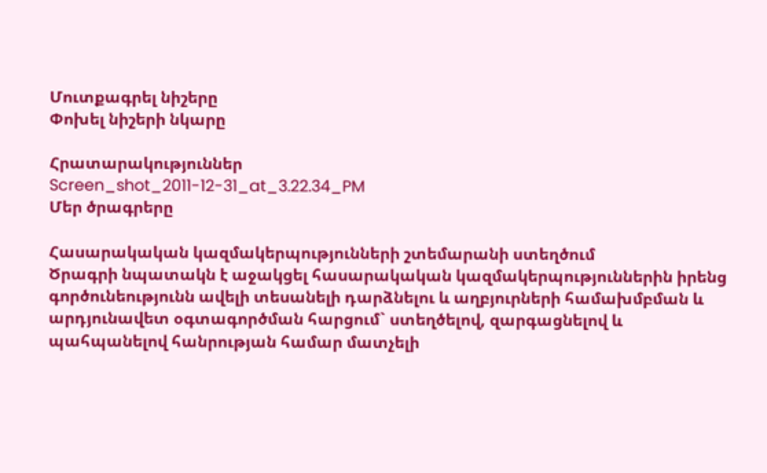Մուտքագրել նիշերը
Փոխել նիշերի նկարը

Հրատարակություններ
Screen_shot_2011-12-31_at_3.22.34_PM
Մեր ծրագրերը

Հասարակական կազմակերպությունների շտեմարանի ստեղծում
Ծրագրի նպատակն է աջակցել հասարակական կազմակերպություններին իրենց գործունեությունն ավելի տեսանելի դարձնելու և աղբյուրների համախմբման և արդյունավետ օգտագործման հարցում` ստեղծելով, զարգացնելով և պահպանելով հանրության համար մատչելի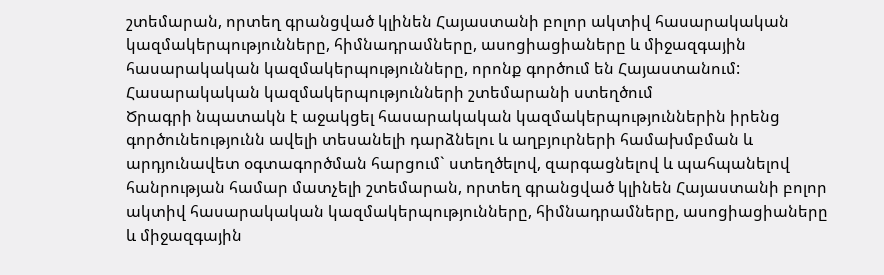շտեմարան, որտեղ գրանցված կլինեն Հայաստանի բոլոր ակտիվ հասարակական կազմակերպությունները, հիմնադրամները, ասոցիացիաները և միջազգային հասարակական կազմակերպությունները, որոնք գործում են Հայաստանում:
Հասարակական կազմակերպությունների շտեմարանի ստեղծում
Ծրագրի նպատակն է աջակցել հասարակական կազմակերպություններին իրենց գործունեությունն ավելի տեսանելի դարձնելու և աղբյուրների համախմբման և արդյունավետ օգտագործման հարցում` ստեղծելով, զարգացնելով և պահպանելով հանրության համար մատչելի շտեմարան, որտեղ գրանցված կլինեն Հայաստանի բոլոր ակտիվ հասարակական կազմակերպությունները, հիմնադրամները, ասոցիացիաները և միջազգային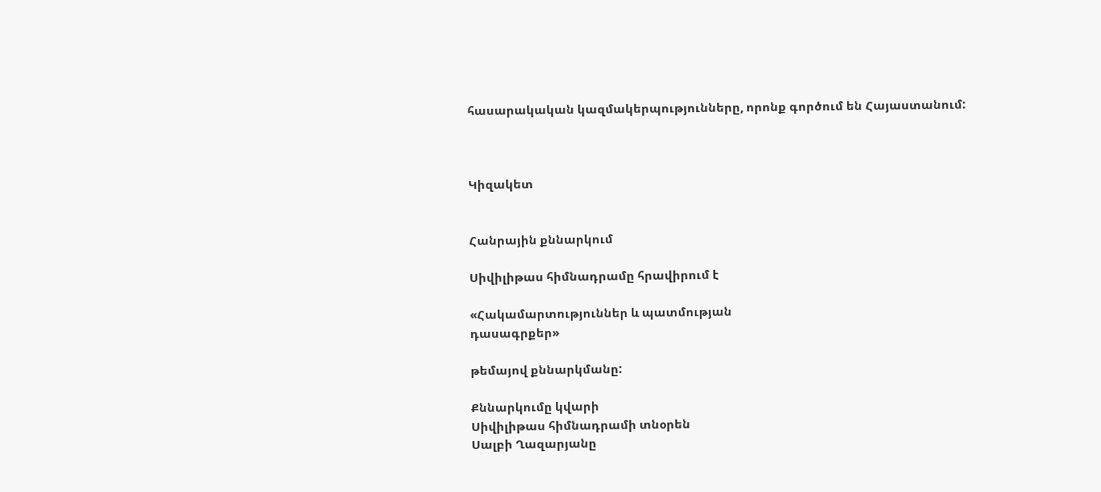հասարակական կազմակերպությունները, որոնք գործում են Հայաստանում:



Կիզակետ


Հանրային քննարկում

Սիվիլիթաս հիմնադրամը հրավիրում է

«Հակամարտություններ և պատմության
դասագրքեր»

թեմայով քննարկմանը:

Քննարկումը կվարի
Սիվիլիթաս հիմնադրամի տնօրեն
Սալբի Ղազարյանը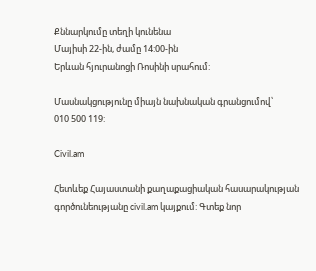Քննարկումը տեղի կունենա
Մայիսի 22-ին, ժամը 14:00-ին
Երևան հյուրանոցի Ռոսինի սրահում:

Մասնակցությունը միայն նախնական գրանցումով՝
010 500 119:

Civil.am

Հետևեք Հայաստանի քաղաքացիական հասարակության գործունեությանը civil.am կայքում: Գտեք նոր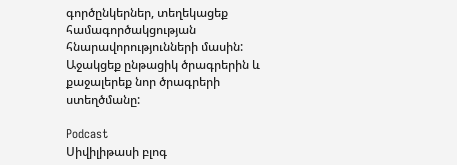գործընկերներ, տեղեկացեք համագործակցության հնարավորությունների մասին: Աջակցեք ընթացիկ ծրագրերին և քաջալերեք նոր ծրագրերի ստեղծմանը:

Podcast
Սիվիլիթասի բլոգ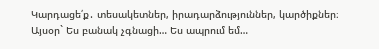Կարդացե՛ք․ տեսակետներ, իրադարձություններ, կարծիքներ։ Այսօր` Ես բանակ չգնացի… Ես ապրում եմ…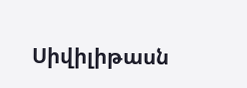Սիվիլիթասն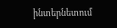ինտերնետում